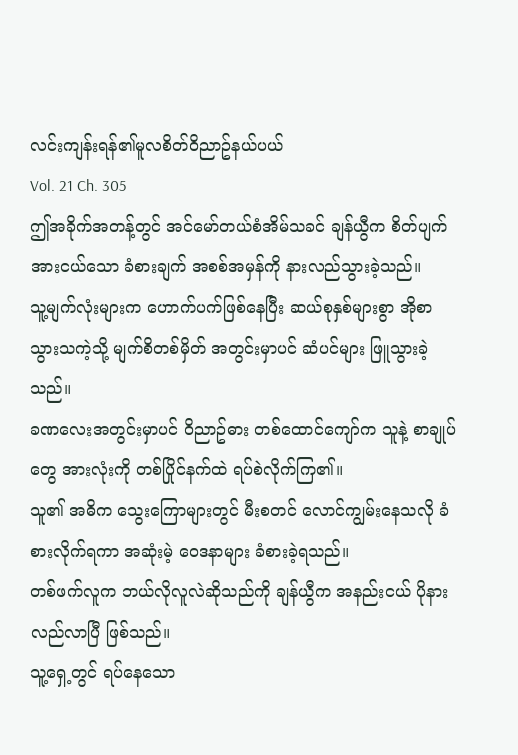လင်းကျန်းရန်၏မူလစိတ်ဝိညာဥ်နယ်ပယ်
Vol. 21 Ch. 305
ဤအခိုက်အတန့်တွင် အင်မော်တယ်စံအိမ်သခင် ချန်ယွီက စိတ်ပျက်အားငယ်သော ခံစားချက် အစစ်အမှန်ကို နားလည်သွားခဲ့သည်။
သူ့မျက်လုံးများက ဟောက်ပက်ဖြစ်နေပြီး ဆယ်စုနှစ်များစွာ အိုစာသွားသကဲ့သို့ မျက်စိတစ်မှိတ် အတွင်းမှာပင် ဆံပင်များ ဖြူသွားခဲ့သည်။
ခဏလေးအတွင်းမှာပင် ဝိညာဥ်ဓား တစ်ထောင်ကျော်က သူနဲ့ စာချုပ်တွေ အားလုံးကို တစ်ပြိုင်နက်ထဲ ရပ်စဲလိုက်ကြ၏။
သူ၏ အဓိက သွေးကြောများတွင် မီးစတင် လောင်ကျွမ်းနေသလို ခံစားလိုက်ရကာ အဆုံးမဲ့ ဝေဒနာများ ခံစားခဲ့ရသည်။
တစ်ဖက်လူက ဘယ်လိုလူလဲဆိုသည်ကို ချန်ယွီက အနည်းငယ် ပိုနားလည်လာပြီ ဖြစ်သည်။
သူ့ရှေ့တွင် ရပ်နေသော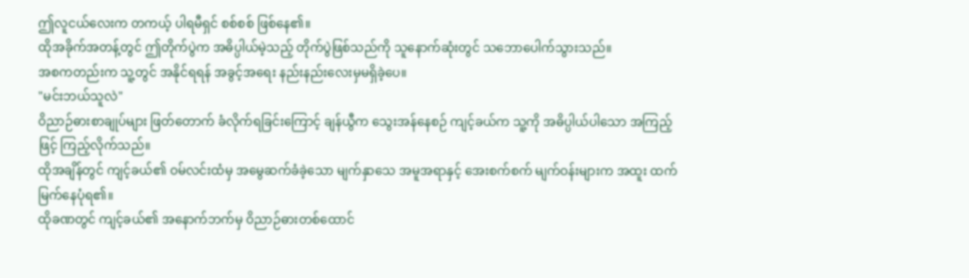ဤလူငယ်လေးက တကယ့် ပါရမီရှင် စစ်စစ် ဖြစ်နေ၏။
ထိုအခိုက်အတန့်တွင် ဤတိုက်ပွဲက အဓိပ္ပါယ်မဲ့သည့် တိုက်ပွဲဖြစ်သည်ကို သူနောက်ဆုံးတွင် သဘောပေါက်သွားသည်။
အစကတည်းက သူ့တွင် အနိုင်ရရန် အခွင့်အရေး နည်းနည်းလေးမှမရှိခဲ့ပေ။
"မင်းဘယ်သူလဲ"
ဝိညာဉ်ဓားစာချုပ်များ ဖြတ်တောက် ခံလိုက်ရခြင်းကြောင့် ချန်ယွီက သွေးအန်နေစဉ် ကျင့်ခယ်က သူ့ကို အဓိပ္ပါယ်ပါသော အကြည့်ဖြင့် ကြည့်လိုက်သည်။
ထိုအချိန်တွင် ကျင့်ခယ်၏ ဝမ်လင်းထံမှ အမွေဆက်ခံခဲ့သော မျက်နှာသေ အမူအရာနှင့် အေးစက်စက် မျက်ဝန်းများက အထူး ထက်မြက်နေပုံရ၏။
ထိုခဏတွင် ကျင့်ခယ်၏ အနောက်ဘက်မှ ဝိညာဉ်ဓားတစ်ထောင်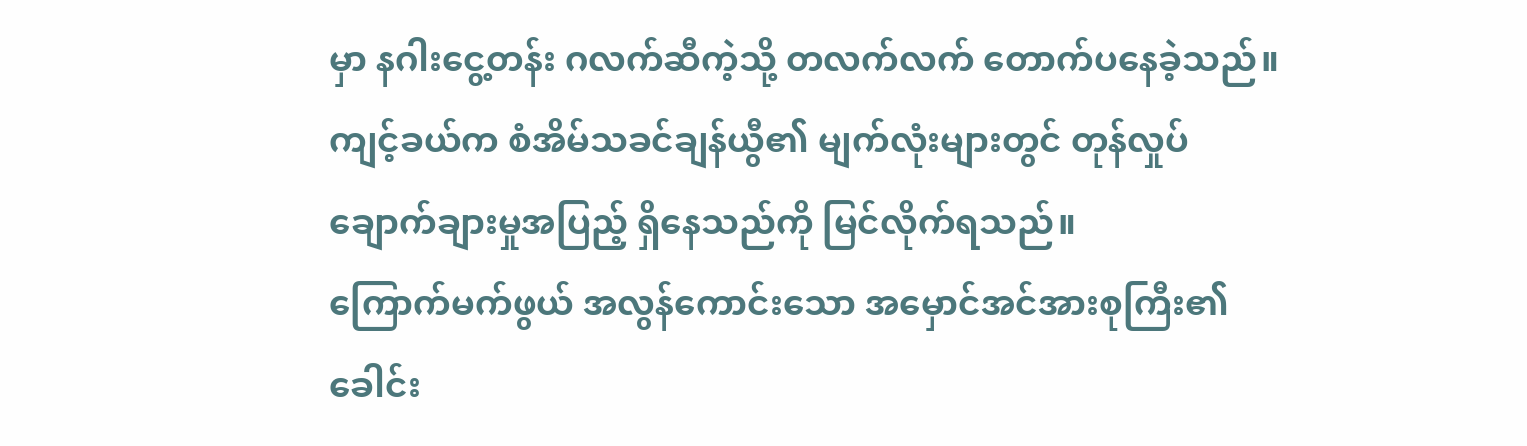မှာ နဂါးငွေ့တန်း ဂလက်ဆီကဲ့သို့ တလက်လက် တောက်ပနေခဲ့သည်။
ကျင့်ခယ်က စံအိမ်သခင်ချန်ယွီ၏ မျက်လုံးများတွင် တုန်လှုပ်ချောက်ချားမှုအပြည့် ရှိနေသည်ကို မြင်လိုက်ရသည်။
ကြောက်မက်ဖွယ် အလွန်ကောင်းသော အမှောင်အင်အားစုကြီး၏ ခေါင်း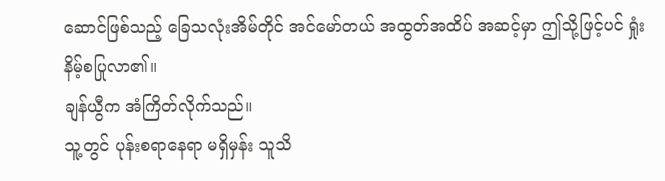ဆောင်ဖြစ်သည့် ခြေသလုံးအိမ်တိုင် အင်မော်တယ် အထွတ်အထိပ် အဆင့်မှာ ဤသို့ဖြင့်ပင် ရှုံးနိမ့်စပြုလာ၏။
ချန်ယွီက အံကြိတ်လိုက်သည်။
သူ့တွင် ပုန်းစရာနေရာ မရှိမှန်း သူသိ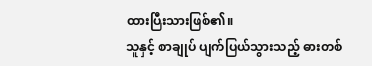ထားပြီးသားဖြစ်၏။
သူနှင့် စာချုပ် ပျက်ပြယ်သွားသည့် ဓားတစ်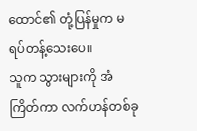ထောင်၏ တုံ့ပြန်မှုက မရပ်တန့်သေးပေ။
သူက သွားများကို အံကြိတ်ကာ လက်ဟန်တစ်ခု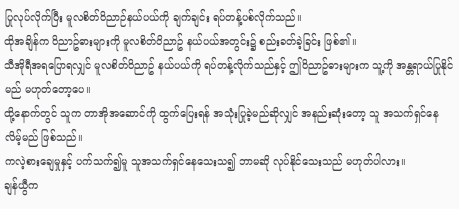ပြုလုပ်လိုက်ပြီး မူလစိတ်ဝိညာဉ်နယ်ပယ်ကို ချက်ချင်း ရပ်တန့်ပစ်လိုက်သည်။
ထိုအချိန်က ဝိညာဥ်ဓားများကို မူလစိတ်ဝိညာဥ် နယ်ပယ်အတွင်း၌ စည်းခတ်ခဲ့ခြင်း ဖြစ်၏။
သီအိုရီအရပြောရလျှင် မူလစိတ်ဝိညာဥ် နယ်ပယ်ကို ရပ်တန့်လိုက်သည်နှင့် ဤဝိညာဥ်ဓားများက သူ့ကို အန္တရာယ်ပြုနိုင်မည် မဟုတ်တော့ပေ။
ထို့နောက်တွင် သူက တာအိုအဆောင်ကို ထွက်ပြေးရန် အသုံးပြုခဲ့မည်ဆိုလျှင် အနည်းဆုံးတော့ သူ အသက်ရှင်နေလိမ့်မည် ဖြစ်သည်။
ကလဲ့စားချေမှုနှင့် ပက်သက်၍မူ သူအသက်ရှင်နေသေးသ၍ ဘာမဆို လုပ်နိုင်သေးသည် မဟုတ်ပါလား။
ချန်ယွီက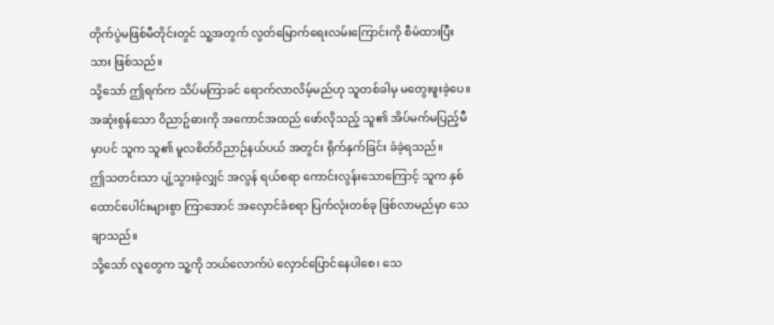တိုက်ပွဲမဖြစ်မီတိုင်းတွင် သူ့အတွက် လွတ်မြောက်ရေးလမ်းကြောင်းကို စီမံထားပြီးသား ဖြစ်သည်။
သို့သော် ဤရက်က သိပ်မကြာခင် ရောက်လာလိမ့်မည်ဟု သူတစ်ခါမှ မတွေးဖူးခဲ့ပေ။
အဆုံးစွန်သော ဝိညာဥ်ဓားကို အကောင်အထည် ဖော်လိုသည့် သူ၏ အိပ်မက်မပြည့်မီမှာပင် သူက သူ၏ မူလစိတ်ဝိညာဉ်နယ်ပယ် အတွင်း ရိုက်နှက်ခြင်း ခံခဲ့ရသည်။
ဤသတင်းသာ ပျံ့သွားခဲ့လျှင် အလွန် ရယ်စရာ ကောင်းလွန်းသောကြောင့် သူက နှစ်ထောင်ပေါင်းများစွာ ကြာအောင် အလှောင်ခံစရာ ပြက်လုံးတစ်ခု ဖြစ်လာမည်မှာ သေချာသည်။
သို့သော် လူတွေက သူ့ကို ဘယ်လောက်ပဲ လှောင်ပြောင်နေပါစေ၊ သေ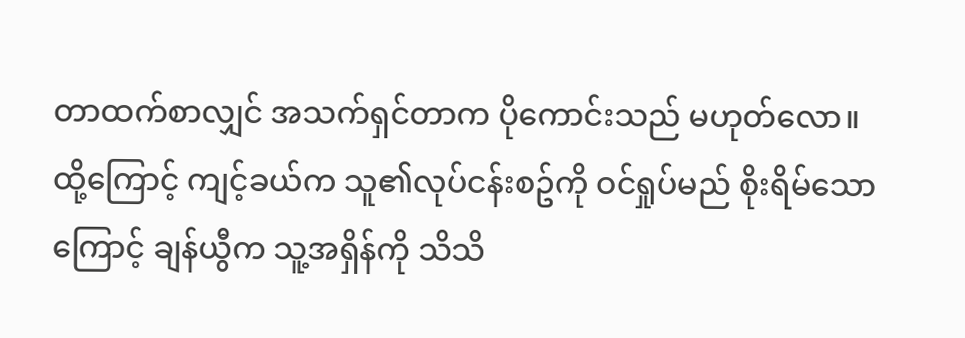တာထက်စာလျှင် အသက်ရှင်တာက ပိုကောင်းသည် မဟုတ်လော။
ထို့ကြောင့် ကျင့်ခယ်က သူ၏လုပ်ငန်းစဥ်ကို ဝင်ရှုပ်မည် စိုးရိမ်သောကြောင့် ချန်ယွီက သူ့အရှိန်ကို သိသိ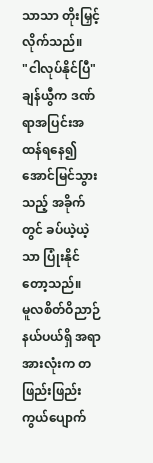သာသာ တိုးမြှင့်လိုက်သည်။
"ငါလုပ်နိုင်ပြီ"
ချန်ယွီက ဒဏ်ရာအပြင်းအထန်ရနေ၍ အောင်မြင်သွားသည့် အခိုက်တွင် ခပ်ယဲ့ယဲ့သာ ပြုံးနိုင်တော့သည်။
မူလစိတ်ဝိညာဉ် နယ်ပယ်ရှိ အရာအားလုံးက တဖြည်းဖြည်း ကွယ်ပျောက်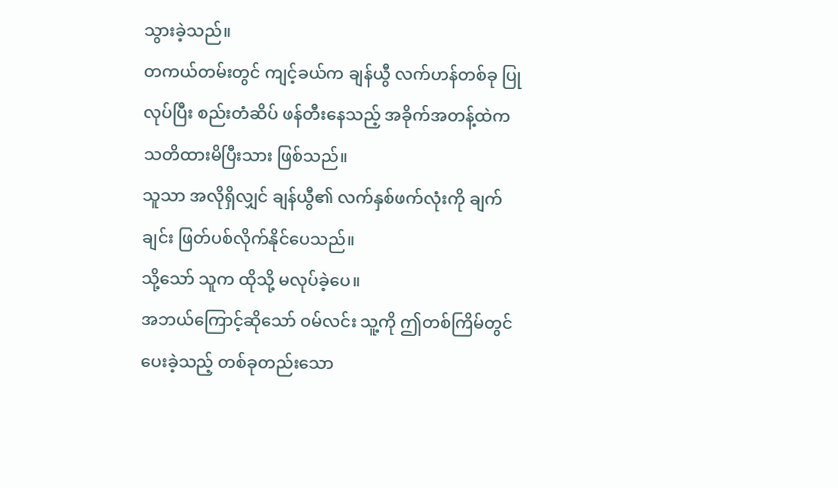သွားခဲ့သည်။
တကယ်တမ်းတွင် ကျင့်ခယ်က ချန်ယွီ လက်ဟန်တစ်ခု ပြုလုပ်ပြီး စည်းတံဆိပ် ဖန်တီးနေသည့် အခိုက်အတန့်ထဲက သတိထားမိပြီးသား ဖြစ်သည်။
သူသာ အလိုရှိလျှင် ချန်ယွီ၏ လက်နှစ်ဖက်လုံးကို ချက်ချင်း ဖြတ်ပစ်လိုက်နိုင်ပေသည်။
သို့သော် သူက ထိုသို့ မလုပ်ခဲ့ပေ။
အဘယ်ကြောင့်ဆိုသော် ဝမ်လင်း သူ့ကို ဤတစ်ကြိမ်တွင် ပေးခဲ့သည့် တစ်ခုတည်းသော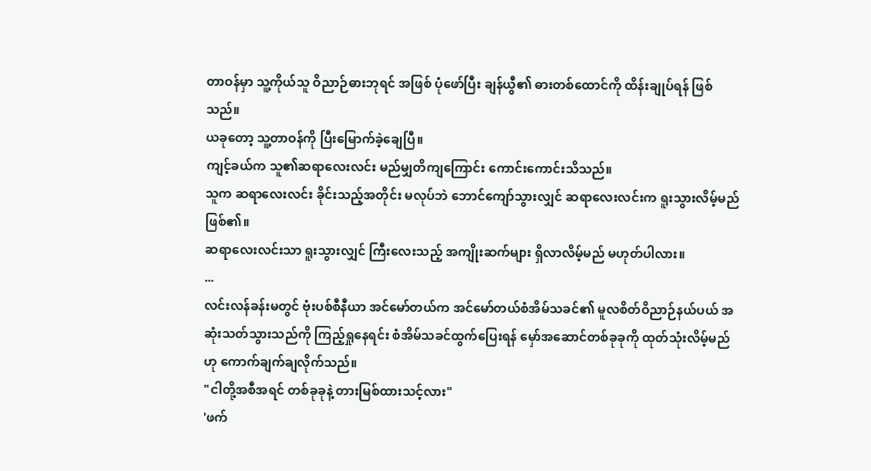တာဝန်မှာ သူ့ကိုယ်သူ ဝိညာဉ်ဓားဘုရင် အဖြစ် ပုံဖော်ပြီး ချန်ယွီ၏ ဓားတစ်ထောင်ကို ထိန်းချုပ်ရန် ဖြစ်သည်။
ယခုတော့ သူ့တာဝန်ကို ပြီးမြောက်ခဲ့ချေပြီ။
ကျင့်ခယ်က သူ၏ဆရာလေးလင်း မည်မျှတိကျကြောင်း ကောင်းကောင်းသိသည်။
သူက ဆရာလေးလင်း ခိုင်းသည့်အတိုင်း မလုပ်ဘဲ ဘောင်ကျော်သွားလျှင် ဆရာလေးလင်းက ရူးသွားလိမ့်မည် ဖြစ်၏။
ဆရာလေးလင်းသာ ရူးသွားလျှင် ကြီးလေးသည့် အကျိုးဆက်များ ရှိလာလိမ့်မည် မဟုတ်ပါလား။
...
လင်းလန်ခန်းမတွင် ဗုံးပစ်စီနီယာ အင်မော်တယ်က အင်မော်တယ်စံအိမ်သခင်၏ မူလစိတ်ဝိညာဉ်နယ်ပယ် အဆုံးသတ်သွားသည်ကို ကြည့်ရှုနေရင်း စံအိမ်သခင်ထွက်ပြေးရန် မှော်အဆောင်တစ်ခုခုကို ထုတ်သုံးလိမ့်မည်ဟု ကောက်ချက်ချလိုက်သည်။
"ငါတို့အစီအရင် တစ်ခုခုနဲ့ တားမြစ်ထားသင့်လား"
'ဖက်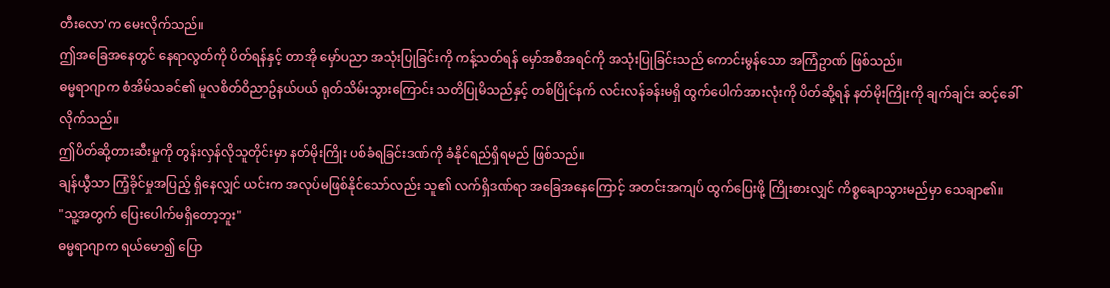တီးလော'က မေးလိုက်သည်။
ဤအခြေအနေတွင် နေရာလွတ်ကို ပိတ်ရန်နှင့် တာအို မှော်ပညာ အသုံးပြုခြင်းကို ကန့်သတ်ရန် မှော်အစီအရင်ကို အသုံးပြုခြင်းသည် ကောင်းမွန်သော အကြံဥာဏ် ဖြစ်သည်။
ဓမ္မရာဂျာက စံအိမ်သခင်၏ မူလစိတ်ဝိညာဥ်နယ်ပယ် ရုတ်သိမ်းသွားကြောင်း သတိပြုမိသည်နှင့် တစ်ပြိုင်နက် လင်းလန်ခန်းမရှိ ထွက်ပေါက်အားလုံးကို ပိတ်ဆို့ရန် နတ်မိုးကြိုးကို ချက်ချင်း ဆင့်ခေါ်လိုက်သည်။
ဤပိတ်ဆို့တားဆီးမှုကို တွန်းလှန်လိုသူတိုင်းမှာ နတ်မိုးကြိုး ပစ်ခံရခြင်းဒဏ်ကို ခံနိုင်ရည်ရှိရမည် ဖြစ်သည်။
ချန်ယွီသာ ကြံ့ခိုင်မှုအပြည့် ရှိနေလျှင် ယင်းက အလုပ်မဖြစ်နိုင်သော်လည်း သူ၏ လက်ရှိဒဏ်ရာ အခြေအနေကြောင့် အတင်းအကျပ် ထွက်ပြေးဖို့ ကြိုးစားလျှင် ကိစ္စချောသွားမည်မှာ သေချာ၏။
"သူ့အတွက် ပြေးပေါက်မရှိတော့ဘူး"
ဓမ္မရာဂျာက ရယ်မော၍ ပြော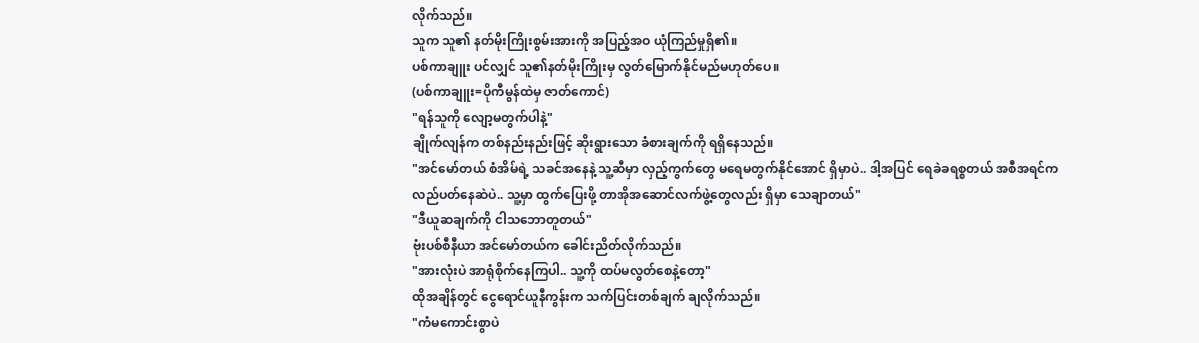လိုက်သည်။
သူက သူ၏ နတ်မိုးကြိုးစွမ်းအားကို အပြည့်အဝ ယုံကြည်မှုရှိ၏။
ပစ်ကာချူး ပင်လျှင် သူ၏နတ်မိုးကြိုးမှ လွတ်မြောက်နိုင်မည်မဟုတ်ပေ။
(ပစ်ကာချူး=ပိုကီမွန်ထဲမှ ဇာတ်ကောင်)
"ရန်သူကို လျော့မတွက်ပါနဲ့"
ချိုက်လျန်က တစ်နည်းနည်းဖြင့် ဆိုးရွားသော ခံစားချက်ကို ရရှိနေသည်။
"အင်မော်တယ် စံအိမ်ရဲ့ သခင်အနေနဲ့ သူ့ဆီမှာ လှည့်ကွက်တွေ မရေမတွက်နိုင်အောင် ရှိမှာပဲ.. ဒါ့အပြင် ရေခဲခရစ္စတယ် အစီအရင်က လည်ပတ်နေဆဲပဲ.. သူ့မှာ ထွက်ပြေးဖို့ တာအိုအဆောင်လက်ဖွဲ့တွေလည်း ရှိမှာ သေချာတယ်"
"ဒီယူဆချက်ကို ငါသဘောတူတယ်"
ဗုံးပစ်စီနီယာ အင်မော်တယ်က ခေါင်းညိတ်လိုက်သည်။
"အားလုံးပဲ အာရုံစိုက်နေကြပါ.. သူ့ကို ထပ်မလွတ်စေနဲ့တော့"
ထိုအချိန်တွင် ငွေရောင်ယူနီကွန်းက သက်ပြင်းတစ်ချက် ချလိုက်သည်။
"ကံမကောင်းစွာပဲ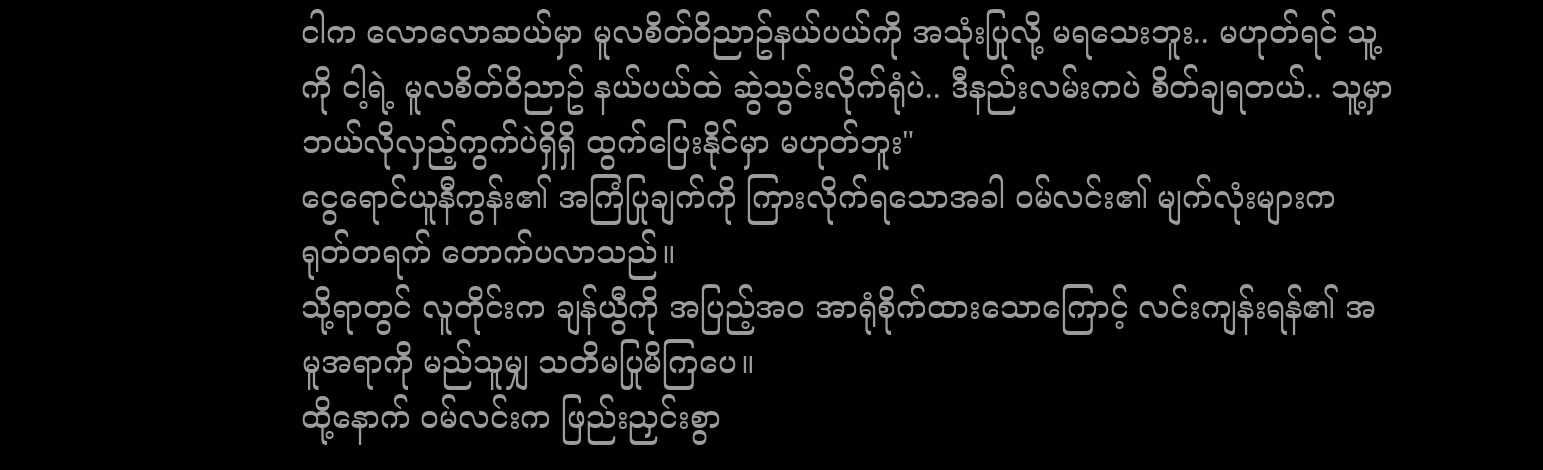ငါက လောလောဆယ်မှာ မူလစိတ်ဝိညာဥ်နယ်ပယ်ကို အသုံးပြုလို့ မရသေးဘူး.. မဟုတ်ရင် သူ့ကို ငါ့ရဲ့ မူလစိတ်ဝိညာဥ် နယ်ပယ်ထဲ ဆွဲသွင်းလိုက်ရုံပဲ.. ဒီနည်းလမ်းကပဲ စိတ်ချရတယ်.. သူ့မှာ ဘယ်လိုလှည့်ကွက်ပဲရှိရှိ ထွက်ပြေးနိုင်မှာ မဟုတ်ဘူး"
ငွေရောင်ယူနီကွန်း၏ အကြံပြုချက်ကို ကြားလိုက်ရသောအခါ ဝမ်လင်း၏ မျက်လုံးများက ရုတ်တရက် တောက်ပလာသည်။
သို့ရာတွင် လူတိုင်းက ချန်ယွီကို အပြည့်အဝ အာရုံစိုက်ထားသောကြောင့် လင်းကျန်းရန်၏ အမူအရာကို မည်သူမျှ သတိမပြုမိကြပေ။
ထို့နောက် ဝမ်လင်းက ဖြည်းညှင်းစွာ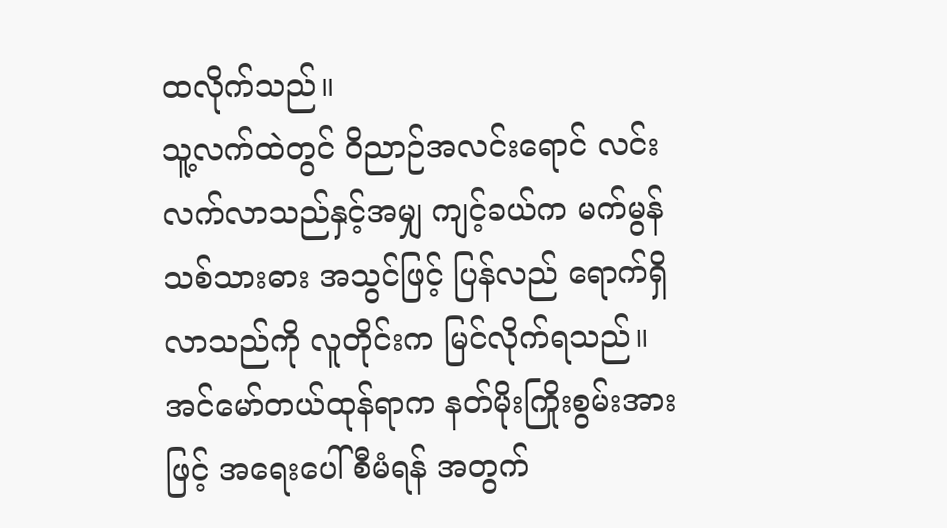ထလိုက်သည်။
သူ့လက်ထဲတွင် ဝိညာဉ်အလင်းရောင် လင်းလက်လာသည်နှင့်အမျှ ကျင့်ခယ်က မက်မွန်သစ်သားဓား အသွင်ဖြင့် ပြန်လည် ရောက်ရှိလာသည်ကို လူတိုင်းက မြင်လိုက်ရသည်။
အင်မော်တယ်ထုန်ရာက နတ်မိုးကြိုးစွမ်းအားဖြင့် အရေးပေါ်စီမံရန် အတွက်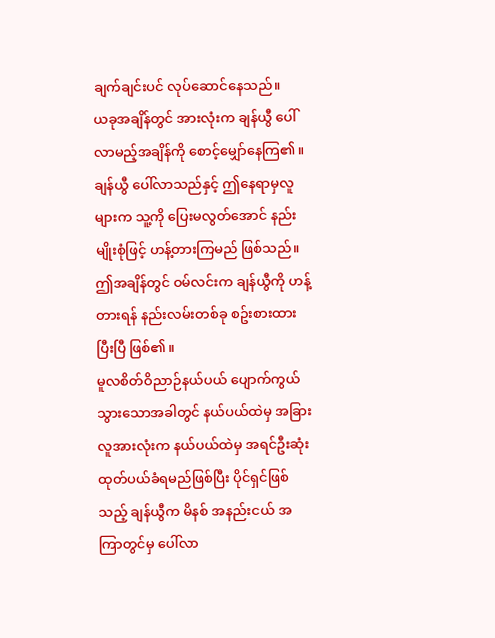ချက်ချင်းပင် လုပ်ဆောင်နေသည်။
ယခုအချိန်တွင် အားလုံးက ချန်ယွီ ပေါ်လာမည့်အချိန်ကို စောင့်မျှော်နေကြ၏။
ချန်ယွီ ပေါ်လာသည်နှင့် ဤနေရာမှလူများက သူ့ကို ပြေးမလွတ်အောင် နည်းမျိုးစုံဖြင့် ဟန့်တားကြမည် ဖြစ်သည်။
ဤအချိန်တွင် ဝမ်လင်းက ချန်ယွီကို ဟန့်တားရန် နည်းလမ်းတစ်ခု စဥ်းစားထားပြီးပြီ ဖြစ်၏။
မူလစိတ်ဝိညာဉ်နယ်ပယ် ပျောက်ကွယ်သွားသောအခါတွင် နယ်ပယ်ထဲမှ အခြားလူအားလုံးက နယ်ပယ်ထဲမှ အရင်ဦးဆုံး ထုတ်ပယ်ခံရမည်ဖြစ်ပြီး ပိုင်ရှင်ဖြစ်သည့် ချန်ယွီက မိနစ် အနည်းငယ် အကြာတွင်မှ ပေါ်လာ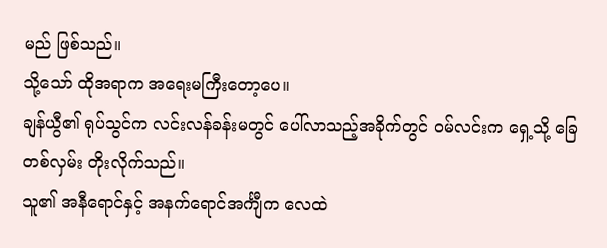မည် ဖြစ်သည်။
သို့သော် ထိုအရာက အရေးမကြီးတော့ပေ။
ချန်ယွီ၏ ရုပ်သွင်က လင်းလန်ခန်းမတွင် ပေါ်လာသည့်အခိုက်တွင် ဝမ်လင်းက ရှေ့သို့ ခြေတစ်လှမ်း တိုးလိုက်သည်။
သူ၏ အနီရောင်နှင့် အနက်ရောင်အင်္ကျီက လေထဲ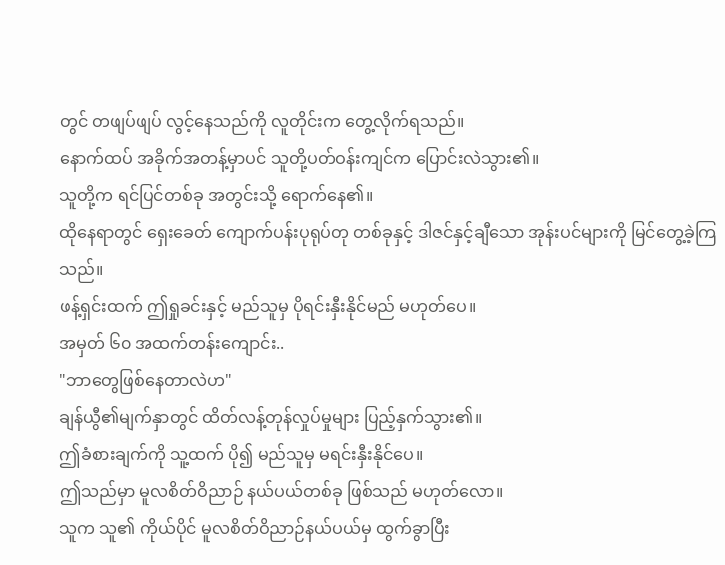တွင် တဖျပ်ဖျပ် လွင့်နေသည်ကို လူတိုင်းက တွေ့လိုက်ရသည်။
နောက်ထပ် အခိုက်အတန့်မှာပင် သူတို့ပတ်ဝန်းကျင်က ပြောင်းလဲသွား၏။
သူတို့က ရင်ပြင်တစ်ခု အတွင်းသို့ ရောက်နေ၏။
ထိုနေရာတွင် ရှေးခေတ် ကျောက်ပန်းပုရုပ်တု တစ်ခုနှင့် ဒါဇင်နှင့်ချီသော အုန်းပင်များကို မြင်တွေ့ခဲ့ကြသည်။
ဖန့်ရှင်းထက် ဤရှုခင်းနှင့် မည်သူမှ ပိုရင်းနှီးနိုင်မည် မဟုတ်ပေ။
အမှတ် ၆၀ အထက်တန်းကျောင်း..
"ဘာတွေဖြစ်နေတာလဲဟ"
ချန်ယွီ၏မျက်နှာတွင် ထိတ်လန့်တုန်လှုပ်မှုများ ပြည့်နှက်သွား၏။
ဤခံစားချက်ကို သူ့ထက် ပို၍ မည်သူမှ မရင်းနှီးနိုင်ပေ။
ဤသည်မှာ မူလစိတ်ဝိညာဉ် နယ်ပယ်တစ်ခု ဖြစ်သည် မဟုတ်လော။
သူက သူ၏ ကိုယ်ပိုင် မူလစိတ်ဝိညာဉ်နယ်ပယ်မှ ထွက်ခွာပြီး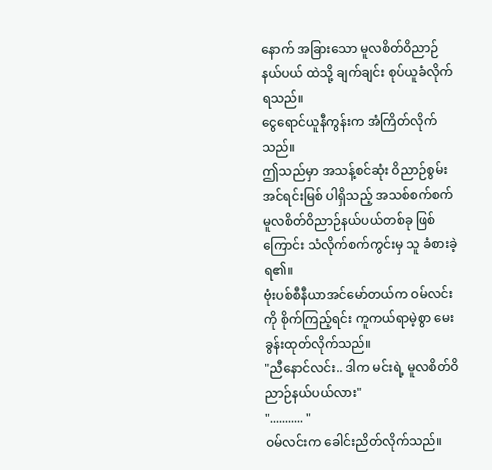နောက် အခြားသော မူလစိတ်ဝိညာဉ်နယ်ပယ် ထဲသို့ ချက်ချင်း စုပ်ယူခံလိုက်ရသည်။
ငွေရောင်ယူနီကွန်းက အံကြိတ်လိုက်သည်။
ဤသည်မှာ အသန့်စင်ဆုံး ဝိညာဉ်စွမ်းအင်ရင်းမြစ် ပါရှိသည့် အသစ်စက်စက် မူလစိတ်ဝိညာဉ်နယ်ပယ်တစ်ခု ဖြစ်ကြောင်း သံလိုက်စက်ကွင်းမှ သူ ခံစားခဲ့ရ၏။
ဗုံးပစ်စီနီယာအင်မော်တယ်က ဝမ်လင်းကို စိုက်ကြည့်ရင်း ကူကယ်ရာမဲ့စွာ မေးခွန်းထုတ်လိုက်သည်။
"ညီနောင်လင်း.. ဒါက မင်းရဲ့ မူလစိတ်ဝိညာဉ်နယ်ပယ်လား"
"........... "
ဝမ်လင်းက ခေါင်းညိတ်လိုက်သည်။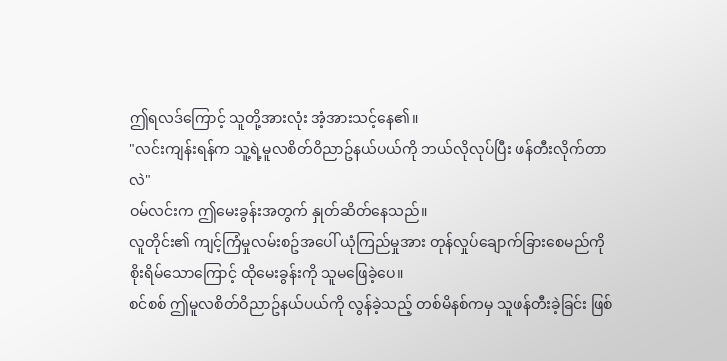ဤရလဒ်ကြောင့် သူတို့အားလုံး အံ့အားသင့်နေ၏။
"လင်းကျန်းရန်က သူ့ရဲ့မူလစိတ်ဝိညာဥ်နယ်ပယ်ကို ဘယ်လိုလုပ်ပြီး ဖန်တီးလိုက်တာလဲ"
ဝမ်လင်းက ဤမေးခွန်းအတွက် နှုတ်ဆိတ်နေသည်။
လူတိုင်း၏ ကျင့်ကြံမှုလမ်းစဥ်အပေါ် ယုံကြည်မှုအား တုန်လှုပ်ချောက်ခြားစေမည်ကို စိုးရိမ်သောကြောင့် ထိုမေးခွန်းကို သူမဖြေခဲ့ပေ။
စင်စစ် ဤမူလစိတ်ဝိညာဥ်နယ်ပယ်ကို လွန်ခဲ့သည့် တစ်မိနစ်ကမှ သူဖန်တီးခဲ့ခြင်း ဖြစ်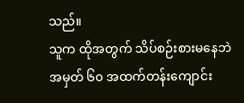သည်။
သူက ထိုအတွက် သိပ်စဉ်းစားမနေဘဲ အမှတ် ၆၀ အထက်တန်းကျောင်း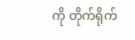ကို တိုက်ရိုက်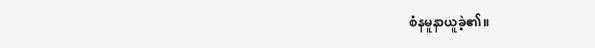စံနမူနာယူခဲ့၏။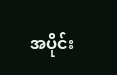အပိုင်း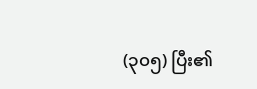(၃၀၅) ပြီး၏